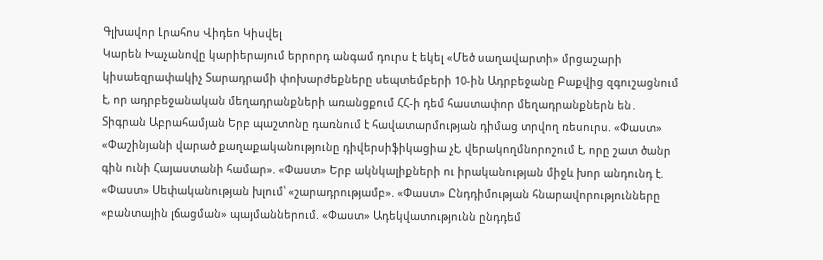Գլխավոր Լրահոս Վիդեո Կիսվել
Կարեն Խաչանովը կարիերայում երրորդ անգամ դուրս է եկել «Մեծ սաղավարտի» մրցաշարի կիսաեզրափակիչ Տարադրամի փոխարժեքները սեպտեմբերի 10-ին Ադրբեջանը Բաքվից զգուշացնում է, որ ադրբեջանական մեղադրանքների առանցքում ՀՀ-ի դեմ հաստափոր մեղադրանքներն են․ Տիգրան Աբրահամյան Երբ պաշտոնը դառնում է հավատարմության դիմաց տրվող ռեսուրս. «Փաստ» «Փաշինյանի վարած քաղաքականությունը դիվերսիֆիկացիա չէ, վերակողմնորոշում է, որը շատ ծանր գին ունի Հայաստանի համար». «Փաստ» Երբ ակնկալիքների ու իրականության միջև խոր անդունդ է. «Փաստ» Սեփականության խլում՝ «շարադրությամբ». «Փաստ» Ընդդիմության հնարավորությունները «բանտային լճացման» պայմաններում. «Փաստ» Ադեկվատությունն ընդդեմ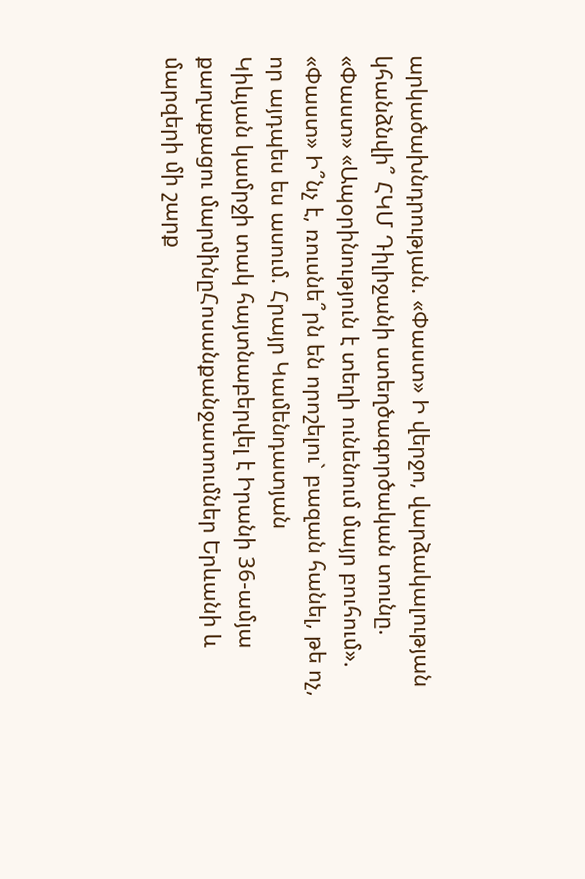արկածախնդրության. «Փաստ» Ի վերջո, վարձակալության կհանձնվի՞ ՀԿՄ Դիլիջանի ստեղծագործական տունը. «Փաստ» «Ապօրինություն է տեղի ունենում մայր բուհում». «Փաստ» Ի՞նչ է, ռուսնե՞րն են որոշելու` բազան հանել, թե ոչ, որ այդպես ես ասում. Հրայր Կամենդատյան
Կիևյան կամրջի տակ հայտնաբերվել է Իրանի 36-ամյա քաղաքացու մարմինըՀոսանքանջատումներ Երևանի և մարզերի մի շարք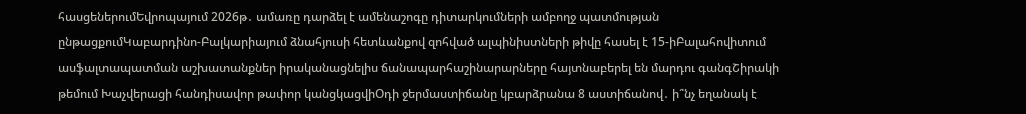հասցեներումԵվրոպայում 2026թ․ ամառը դարձել է ամենաշոգը դիտարկումների ամբողջ պատմության ընթացքումԿաբարդինո-Բալկարիայում ձնահյուսի հետևանքով զոհված ալպինիստների թիվը հասել է 15-իԲալահովիտում ասֆալտապատման աշխատանքներ իրականացնելիս ճանապարհաշինարարները հայտնաբերել են մարդու գանգՇիրակի թեմում Խաչվերացի հանդիսավոր թափոր կանցկացվիՕդի ջերմաստիճանը կբարձրանա 8 աստիճանով․ ի՞նչ եղանակ է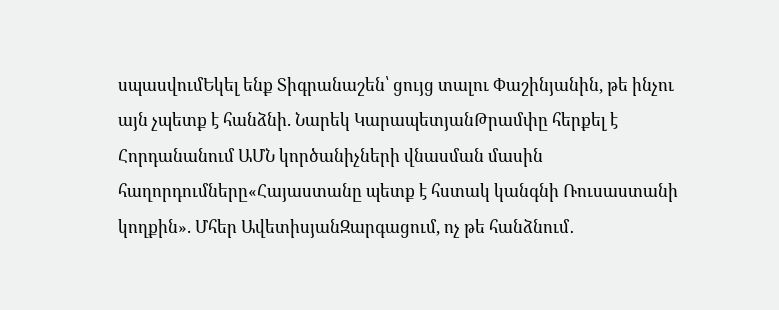սպասվումԵկել ենք Տիգրանաշեն՝ ցույց տալու Փաշինյանին, թե ինչու այն չպետք է հանձնի. Նարեկ ԿարապետյանԹրամփը հերքել է Հորդանանում ԱՄՆ կործանիչների վնասման մասին հաղորդումները«Հայաստանը պետք է հստակ կանգնի Ռուսաստանի կողքին». Մհեր ԱվետիսյանԶարգացում, ոչ թե հանձնում․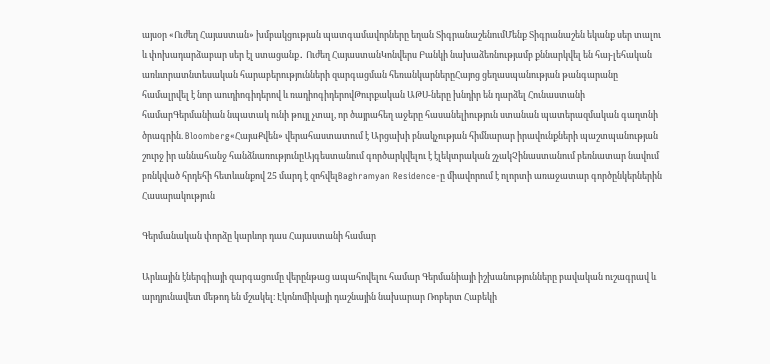այսօր «Ուժեղ Հայաստան» խմբակցության պատգամավորները եղան ՏիգրանաշենումՄենք Տիգրանաշեն եկանք սեր տալու և փոխադարձաբար սեր էլ ստացանք․ Ուժեղ ՀայաստանԿոնվերս Բանկի նախաձեռնությամբ քննարկվել են հայ-լեհական առևտրատնտեսական հարաբերությունների զարգացման հեռանկարներըՀայոց ցեղասպանության թանգարանը համալրվել է նոր աուդիոգիդերով և ռադիոգիդերովԹուրքական ԱԹՍ-ները խնդիր են դարձել Հունաստանի համարԳերմանիան նպատակ ունի թույլ չտալ, որ ծայրահեղ աջերը հասանելիություն ստանան պատերազմական գաղտնի ծրագրին. Bloomberg«ՀայաՔվեն» վերահաստատում է Արցախի բնակչության հիմնարար իրավունքների պաշտպանության շուրջ իր աննահանջ հանձնառությունըԱյգեստանում գործարկվելու է էլեկտրական շչակՉինաստանում բեռնատար նավում բռնկված հրդեհի հետևանքով 25 մարդ է զոհվելBaghramyan Residence-ը միավորում է ոլորտի առաջատար գործընկերներին
Հասարակություն

Գերմանական փորձը կարևոր դաս Հայաստանի համար

Արևային էներգիայի զարգացումը վերընթաց ապահովելու համար Գերմանիայի իշխանությունները բավական ուշագրավ և արդյունավետ մեթոդ են մշակել։ Էկոնոմիկայի դաշնային նախարար Ռոբերտ Հաբեկի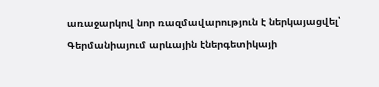առաջարկով նոր ռազմավարություն է ներկայացվել՝ Գերմանիայում արևային էներգետիկայի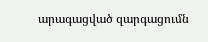արագացված զարգացումն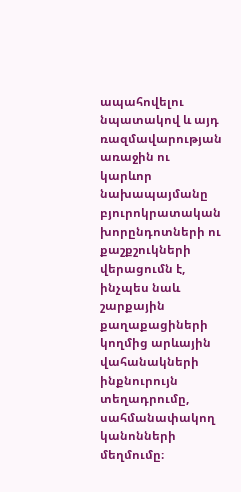ապահովելու նպատակով և այդ ռազմավարության առաջին ու կարևոր նախապայմանը բյուրոկրատական խորընդոտների ու քաշքշուկների վերացումն է, ինչպես նաև շարքային քաղաքացիների կողմից արևային վահանակների ինքնուրույն տեղադրումը, սահմանափակող կանոնների մեղմումը։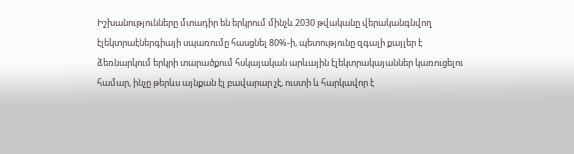Իշխանությունները մտադիր են երկրում մինչև 2030 թվականը վերականգնվող էլեկտրաէներգիայի սպառումը հասցնել 80%-ի, պետությունը զգալի քայլեր է ձեռնարկում երկրի տարածքում հսկայական արևային էլեկտրակայաններ կառուցելու համար, ինչը թերևս այնքան էլ բավարար չէ, ուստի և հարկավոր է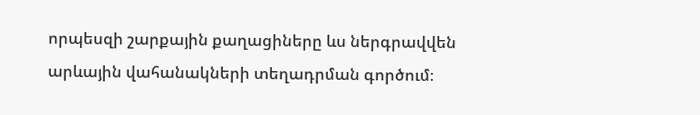որպեսզի շարքային քաղացիները ևս ներգրավվեն արևային վահանակների տեղադրման գործում։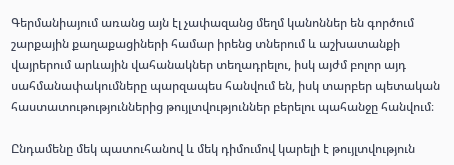Գերմանիայում առանց այն էլ չափազանց մեղմ կանոններ են գործում շարքային քաղաքացիների համար իրենց տներում և աշխատանքի վայրերում արևային վահանակներ տեղադրելու, իսկ այժմ բոլոր այդ սահմանափակումները պարզապես հանվում են, իսկ տարբեր պետական հաստատութություններից թույլտվություններ բերելու պահանջը հանվում։

Ընդամենը մեկ պատուհանով և մեկ դիմումով կարելի է թույլտվություն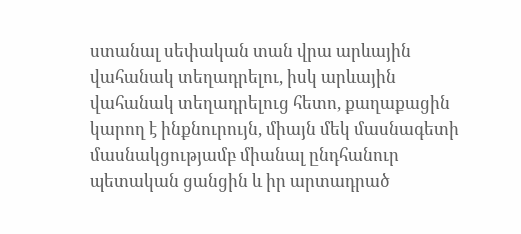ստանալ սեփական տան վրա արևային վահանակ տեղադրելու, իսկ արևային վահանակ տեղադրելուց հետո, քաղաքացին կարող է ինքնուրույն, միայն մեկ մասնագետի մասնակցությամբ միանալ ընդհանուր պետական ցանցին և իր արտադրած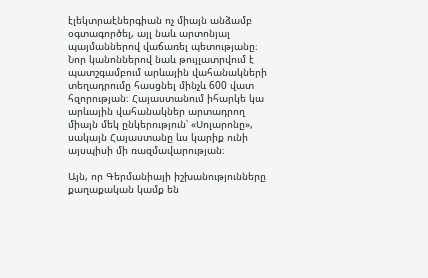էլեկտրաէներգիան ոչ միայն անձամբ օգտագործել, այլ նաև արտոնյալ պայմաններով վաճառել պետությանը։ Նոր կանոններով նաև թույլատրվում է պատշգամբում արևային վահանակների տեղադրումը հասցնել մինչև 600 վատ հզորության։ Հայաստանում իհարկե կա արևային վահանակներ արտադրող միայն մեկ ընկերություն՝ «Սոլարոնը», սակայն Հայաստանը ևս կարիք ունի այսպիսի մի ռազմավարության։

Այն, որ Գերմանիայի իշխանությունները քաղաքական կամք են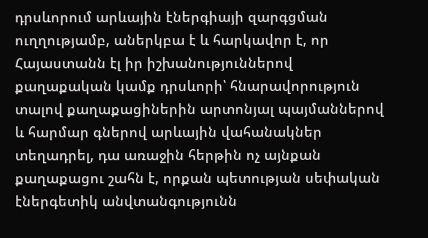դրսևորում արևային էներգիայի զարգցման ուղղությամբ, աներկբա է և հարկավոր է, որ Հայաստանն էլ իր իշխանություններով քաղաքական կամք դրսևորի՝ հնարավորություն տալով քաղաքացիներին արտոնյալ պայմաններով և հարմար գներով արևային վահանակներ տեղադրել, դա առաջին հերթին ոչ այնքան քաղաքացու շահն է, որքան պետության սեփական էներգետիկ անվտանգությունն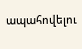ապահովելու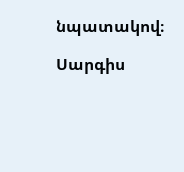նպատակով։

Սարգիս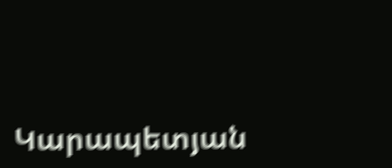Կարապետյան